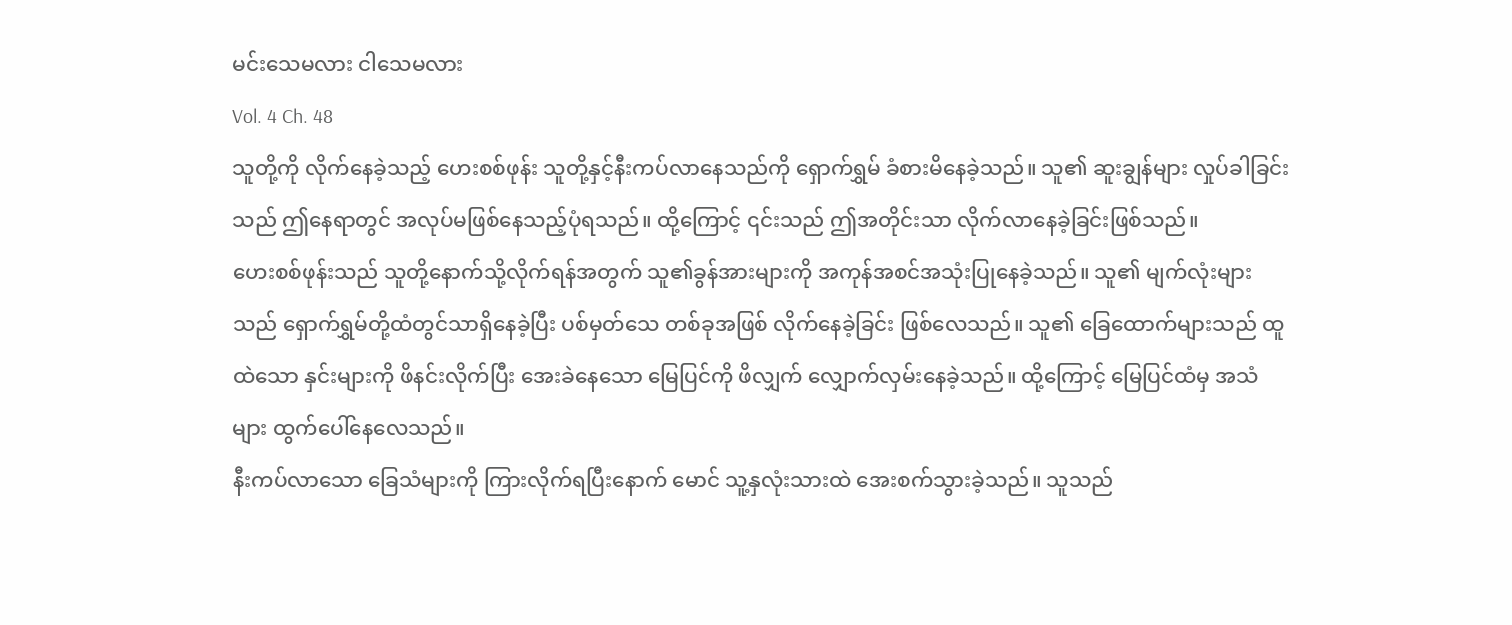မင်းသေမလား ငါသေမလား
Vol. 4 Ch. 48
သူတို့ကို လိုက်နေခဲ့သည့် ဟေးစစ်ဖုန်း သူတို့နှင့်နီးကပ်လာနေသည်ကို ရှောက်ရွှမ် ခံစားမိနေခဲ့သည်။ သူ၏ ဆူးချွန်များ လှုပ်ခါခြင်းသည် ဤနေရာတွင် အလုပ်မဖြစ်နေသည့်ပုံရသည်။ ထို့ကြောင့် ၎င်းသည် ဤအတိုင်းသာ လိုက်လာနေခဲ့ခြင်းဖြစ်သည်။
ဟေးစစ်ဖုန်းသည် သူတို့နောက်သို့လိုက်ရန်အတွက် သူ၏ခွန်အားများကို အကုန်အစင်အသုံးပြုနေခဲ့သည်။ သူ၏ မျက်လုံးများသည် ရှောက်ရွှမ်တို့ထံတွင်သာရှိနေခဲ့ပြီး ပစ်မှတ်သေ တစ်ခုအဖြစ် လိုက်နေခဲ့ခြင်း ဖြစ်လေသည်။ သူ၏ ခြေထောက်များသည် ထူထဲသော နှင်းများကို ဖိနင်းလိုက်ပြီး အေးခဲနေသော မြေပြင်ကို ဖိလျှက် လျှောက်လှမ်းနေခဲ့သည်။ ထို့ကြောင့် မြေပြင်ထံမှ အသံများ ထွက်ပေါ်နေလေသည်။
နီးကပ်လာသော ခြေသံများကို ကြားလိုက်ရပြီးနောက် မောင် သူ့နှလုံးသားထဲ အေးစက်သွားခဲ့သည်။ သူသည်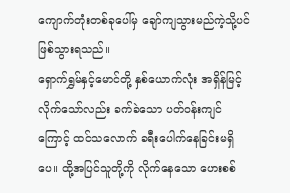ကျောက်တုံးတစ်ခုပေါ်မှ ချော်ကျသွားမည်ကဲ့သို့ပင် ဖြစ်သွားရသည်။
ရှောက်ရွှမ်နှင့်မောင်တို့ နှစ်ယောက်လုံး အရှိန်မြင့်လိုက်သော်လည်း ခက်ခဲသော ပတ်ဝန်းကျင်ကြောင့် ထင်သလောက် ခရီးပေါက်နေခြင်းမရှိပေ။ ထို့အပြင်သူတို့ကို လိုက်နေသော ဟေးစစ်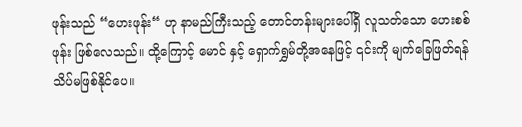ဖုန်းသည် “ဟေးဖုန်း“ ဟု နာမည်ကြီးသည့် တောင်တန်းများပေါ်ရှိ လူသတ်သော ဟေးစစ်ဖုန်း ဖြစ်လေသည်။ ထို့ကြောင့် မောင် နှင့် ရှောက်ရွှမ်တို့အနေဖြင့် ၎င်းကို မျက်ခြေဖြတ်ရန် သိပ်မဖြစ်နိုင်ပေ။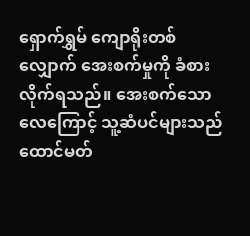ရှောက်ရွှမ် ကျောရိုးတစ်လျှောက် အေးစက်မှုကို ခံစားလိုက်ရသည်။ အေးစက်သော လေကြောင့် သူ့ဆံပင်များသည် ထောင်မတ်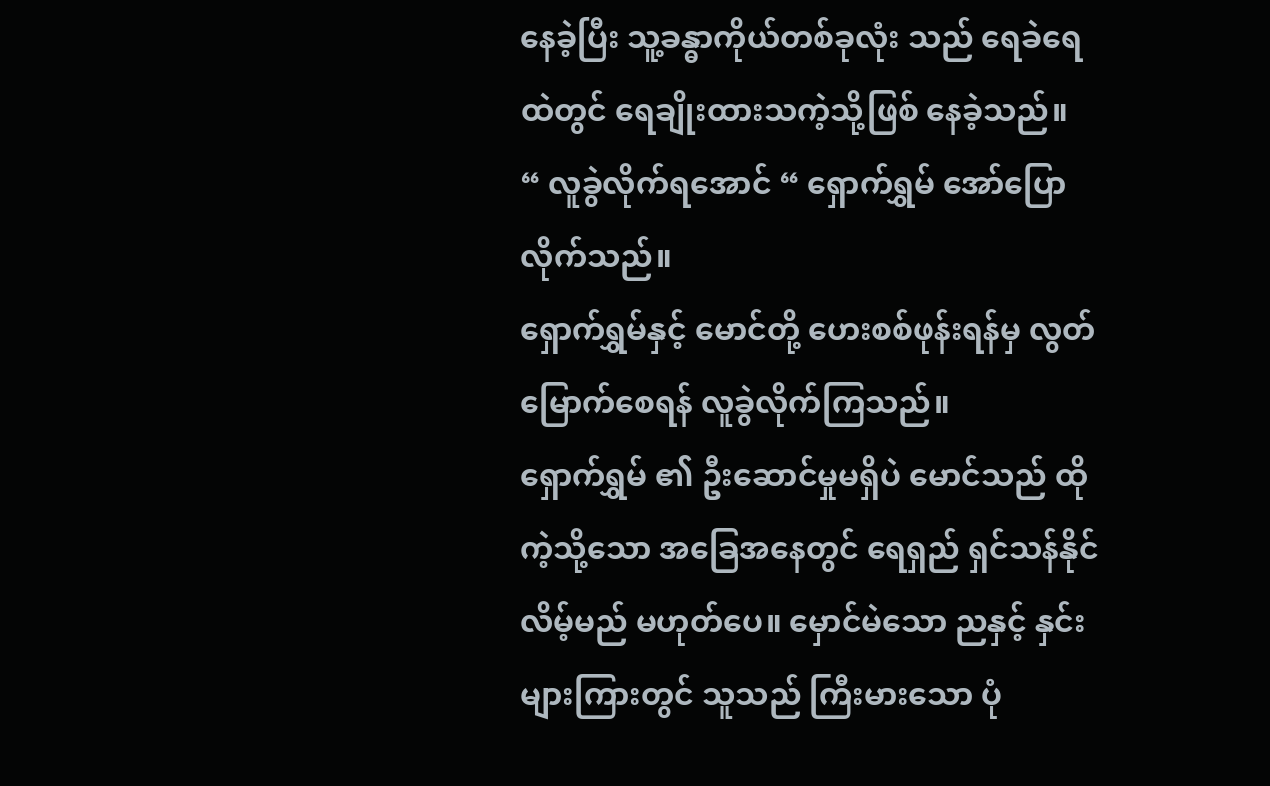နေခဲ့ပြီး သူ့ခန္ဓာကိုယ်တစ်ခုလုံး သည် ရေခဲရေထဲတွင် ရေချိုးထားသကဲ့သို့ဖြစ် နေခဲ့သည်။
“ လူခွဲလိုက်ရအောင် “ ရှောက်ရွှမ် အော်ပြောလိုက်သည်။
ရှောက်ရွှမ်နှင့် မောင်တို့ ဟေးစစ်ဖုန်းရန်မှ လွတ်မြောက်စေရန် လူခွဲလိုက်ကြသည်။
ရှောက်ရွှမ် ၏ ဦးဆောင်မှုမရှိပဲ မောင်သည် ထိုကဲ့သို့သော အခြေအနေတွင် ရေရှည် ရှင်သန်နိုင်လိမ့်မည် မဟုတ်ပေ။ မှောင်မဲသော ညနှင့် နှင်းများကြားတွင် သူသည် ကြီးမားသော ပုံ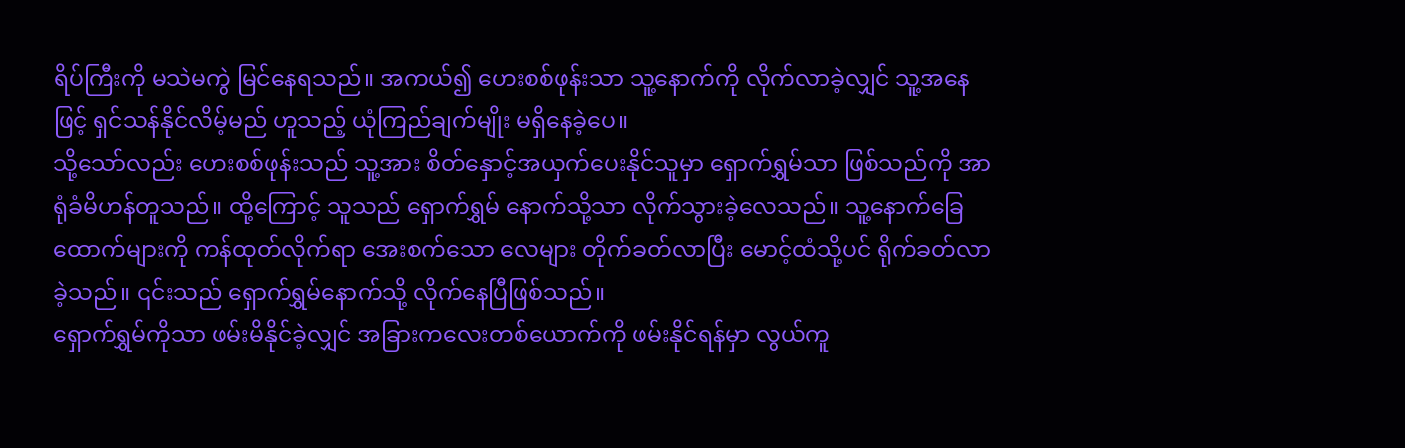ရိပ်ကြီးကို မသဲမကွဲ မြင်နေရသည်။ အကယ်၍ ဟေးစစ်ဖုန်းသာ သူ့နောက်ကို လိုက်လာခဲ့လျှင် သူ့အနေဖြင့် ရှင်သန်နိုင်လိမ့်မည် ဟူသည့် ယုံကြည်ချက်မျိုး မရှိနေခဲ့ပေ။
သို့သော်လည်း ဟေးစစ်ဖုန်းသည် သူ့အား စိတ်နှောင့်အယှက်ပေးနိုင်သူမှာ ရှောက်ရွှမ်သာ ဖြစ်သည်ကို အာရုံခံမိဟန်တူသည်။ ထို့ကြောင့် သူသည် ရှောက်ရွှမ် နောက်သို့သာ လိုက်သွားခဲ့လေသည်။ သူ့နောက်ခြေထောက်များကို ကန်ထုတ်လိုက်ရာ အေးစက်သော လေများ တိုက်ခတ်လာပြီး မောင့်ထံသို့ပင် ရိုက်ခတ်လာခဲ့သည်။ ၎င်းသည် ရှောက်ရွှမ်နောက်သို့ လိုက်နေပြီဖြစ်သည်။
ရှောက်ရွှမ်ကိုသာ ဖမ်းမိနိုင်ခဲ့လျှင် အခြားကလေးတစ်ယောက်ကို ဖမ်းနိုင်ရန်မှာ လွယ်ကူ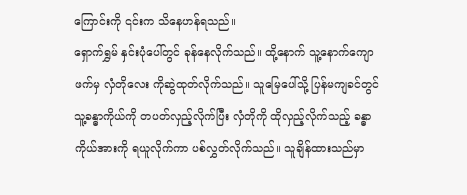ကြောင်းကို ၎င်းက သိနေဟန်ရသည်။
ရှောက်ရွှမ် နှင်းပုံပေါ်တွင် ခုန်နေလိုက်သည်။ ထို့နောက် သူ့နောက်ကျောဖက်မှ လှံတိုလေး ကိုဆွဲထုတ်လိုက်သည်။ သူမြေပေါ်သို့ ပြန်မကျခင်တွင် သူ့ခန္ဓာကိုယ်ကို တပတ်လှည့်လိုက်ပြီး လှံတိုကို ထိုလှည့်လိုက်သည့် ခန္ဓာကိုယ်အားကို ရယူလိုက်ကာ ပစ်လွှတ်လိုက်သည်။ သူချိန်ထားသည်မှာ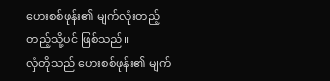ဟေးစစ်ဖုန်း၏ မျက်လုံးတည့်တည့်သို့ပင် ဖြစ်သည်။
လှံတိုသည် ဟေးစစ်ဖုန်း၏ မျက်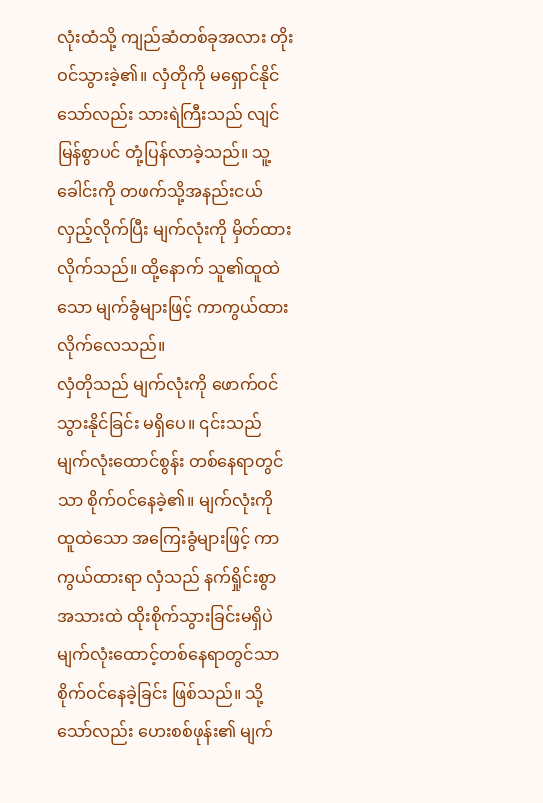လုံးထံသို့ ကျည်ဆံတစ်ခုအလား တိုးဝင်သွားခဲ့၏။ လှံတိုကို မရှောင်နိုင်သော်လည်း သားရဲကြီးသည် လျင်မြန်စွာပင် တုံ့ပြန်လာခဲ့သည်။ သူ့ခေါင်းကို တဖက်သို့အနည်းငယ်လှည့်လိုက်ပြီး မျက်လုံးကို မှိတ်ထားလိုက်သည်။ ထို့နောက် သူ၏ထူထဲသော မျက်ခွံများဖြင့် ကာကွယ်ထားလိုက်လေသည်။
လှံတိုသည် မျက်လုံးကို ဖောက်ဝင်သွားနိုင်ခြင်း မရှိပေ။ ၎င်းသည် မျက်လုံးထောင်စွန်း တစ်နေရာတွင်သာ စိုက်ဝင်နေခဲ့၏။ မျက်လုံးကို ထူထဲသော အကြေးခွံများဖြင့် ကာကွယ်ထားရာ လှံသည် နက်ရှိုင်းစွာ အသားထဲ ထိုးစိုက်သွားခြင်းမရှိပဲ မျက်လုံးထောင့်တစ်နေရာတွင်သာ စိုက်ဝင်နေခဲ့ခြင်း ဖြစ်သည်။ သို့သော်လည်း ဟေးစစ်ဖုန်း၏ မျက်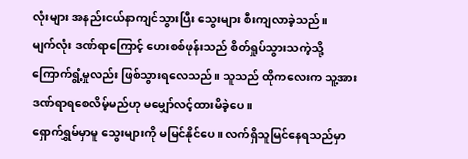လုံးများ အနည်းငယ်နာကျင်သွားပြီး သွေးများ စီးကျလာခဲ့သည်။
မျက်လုံး ဒဏ်ရာကြောင့် ဟေးစစ်ဖုန်းသည် စိတ်ရှုပ်သွားသကဲ့သို့ ကြောက်ရွံ့မှုလည်း ဖြစ်သွားရလေသည်။ သူသည် ထိုကလေးက သူ့အား ဒဏ်ရာရစေလိမ့်မည်ဟု မမျှော်လင့်ထားမိခဲ့ပေ။
ရှောက်ရွှမ်မှာမူ သွေးများကို မမြင်နိုင်ပေ။ လက်ရှိသူမြင်နေရသည်မှာ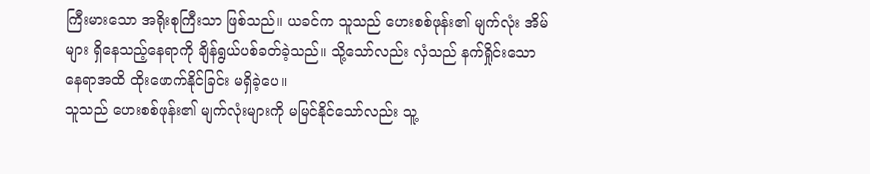ကြီးမားသော အရိုးစုကြီးသာ ဖြစ်သည်။ ယခင်က သူသည် ဟေးစစ်ဖုန်း၏ မျက်လုံး အိမ်များ ရှိနေသည့်နေရာကို ချိန်ရွယ်ပစ်ခတ်ခဲ့သည်။ သို့သော်လည်း လှံသည် နက်ရှိုင်းသော နေရာအထိ ထိုးဖောက်နိုင်ခြင်း မရှိခဲ့ပေ။
သူသည် ဟေးစစ်ဖုန်း၏ မျက်လုံးများကို မမြင်နိုင်သော်လည်း သူ့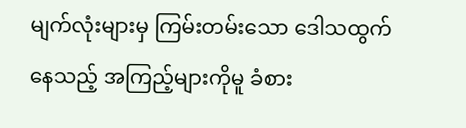မျက်လုံးများမှ ကြမ်းတမ်းသော ဒေါသထွက်နေသည့် အကြည့်များကိုမူ ခံစား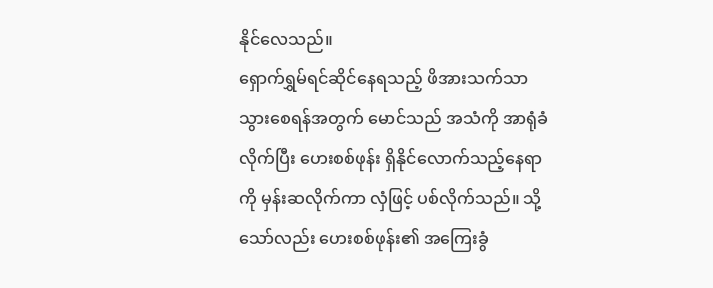နိုင်လေသည်။
ရှောက်ရွှမ်ရင်ဆိုင်နေရသည့် ဖိအားသက်သာသွားစေရန်အတွက် မောင်သည် အသံကို အာရုံခံလိုက်ပြီး ဟေးစစ်ဖုန်း ရှိနိုင်လောက်သည့်နေရာကို မှန်းဆလိုက်ကာ လှံဖြင့် ပစ်လိုက်သည်။ သို့သော်လည်း ဟေးစစ်ဖုန်း၏ အကြေးခွံ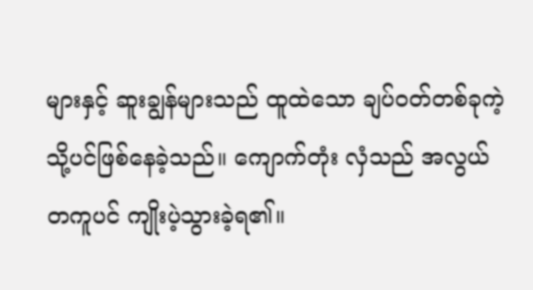များနှင့် ဆူးချွန်များသည် ထူထဲသော ချပ်ဝတ်တစ်ခုကဲ့သို့ပင်ဖြစ်နေခဲ့သည်။ ကျောက်တုံး လှံသည် အလွယ်တကူပင် ကျိုးပဲ့သွားခဲ့ရ၏။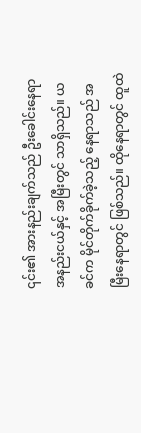၎င်း၏ အားနည်းချက်သည် ဦးခေါင်းနေရာအနည်းငယ်နှင့် အမြီးတွင် သာရှိသည်။ ယခင်က မိုင်တိုက်ခိုက်ခဲ့သည့် နေရာသည် အမြီးနေရာတွင် ဖြစ်သည်။ ထိုနေရာတွင် ထူထဲ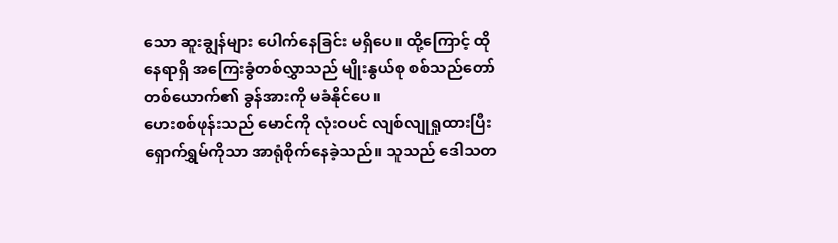သော ဆူးချွန်များ ပေါက်နေခြင်း မရှိပေ။ ထို့ကြောင့် ထိုနေရာရှိ အကြေးခွံတစ်လွှာသည် မျိုးနွယ်စု စစ်သည်တော်တစ်ယောက်၏ ခွန်အားကို မခံနိုင်ပေ။
ဟေးစစ်ဖုန်းသည် မောင်ကို လုံးဝပင် လျစ်လျုရှုထားပြီး ရှောက်ရွှမ်ကိုသာ အာရုံစိုက်နေခဲ့သည်။ သူသည် ဒေါသတ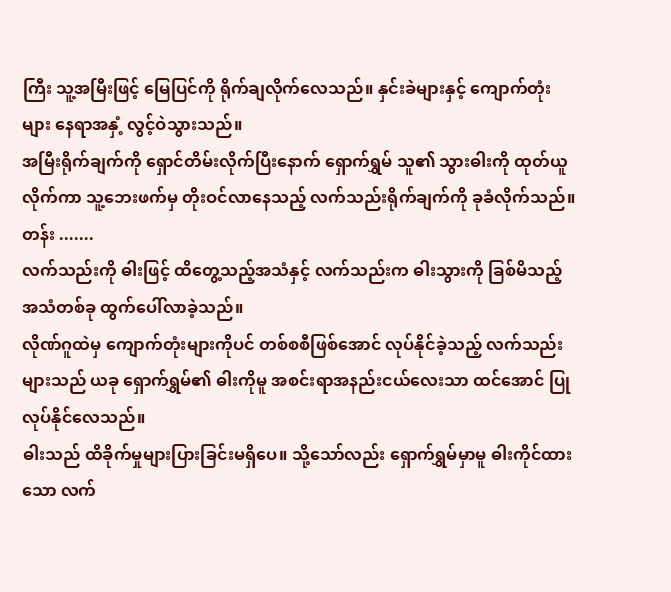ကြီး သူ့အမြီးဖြင့် မြေပြင်ကို ရိုက်ချလိုက်လေသည်။ နှင်းခဲများနှင့် ကျောက်တုံးများ နေရာအနှံ့ လွင့်ဝဲသွားသည်။
အမြီးရိုက်ချက်ကို ရှောင်တိမ်းလိုက်ပြီးနောက် ရှောက်ရွှမ် သူ၏ သွားဓါးကို ထုတ်ယူလိုက်ကာ သူ့ဘေးဖက်မှ တိုးဝင်လာနေသည့် လက်သည်းရိုက်ချက်ကို ခုခံလိုက်သည်။
တန်း .......
လက်သည်းကို ဓါးဖြင့် ထိတွေ့သည့်အသံနှင့် လက်သည်းက ဓါးသွားကို ခြစ်မိသည့် အသံတစ်ခု ထွက်ပေါ်လာခဲ့သည်။
လိုဏ်ဂူထဲမှ ကျောက်တုံးများကိုပင် တစ်စစီဖြစ်အောင် လုပ်နိုင်ခဲ့သည့် လက်သည်းများသည် ယခု ရှောက်ရွှမ်၏ ဓါးကိုမူ အစင်းရာအနည်းငယ်လေးသာ ထင်အောင် ပြုလုပ်နိုင်လေသည်။
ဓါးသည် ထိခိုက်မှုများပြားခြင်းမရှိပေ။ သို့သော်လည်း ရှောက်ရွှမ်မှာမူ ဓါးကိုင်ထားသော လက်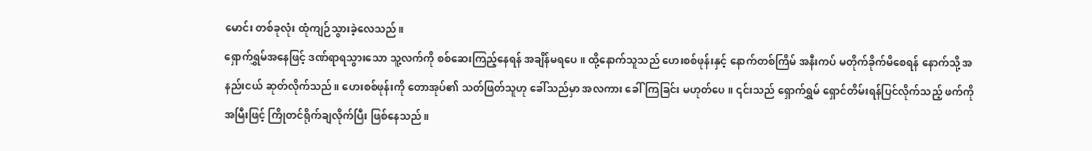မောင်း တစ်ခုလုံး ထုံကျဉ်သွားခဲ့လေသည်။
ရှောက်ရွှမ်အနေဖြင့် ဒဏ်ရာရသွားသော သူ့လက်ကို စစ်ဆေးကြည့်နေရန် အချိန်မရပေ။ ထို့နောက်သူသည် ဟေးစစ်ဖုန်းနှင့် နောက်တစ်ကြိမ် အနီးကပ် မတိုက်ခိုက်မိစေရန် နောက်သို့ အနည်းငယ် ဆုတ်လိုက်သည်။ ဟေးစစ်ဖုန်းကို တောအုပ်၏ သတ်ဖြတ်သူဟု ခေါ်သည်မှာ အလကား ခေါ်ကြခြင်း မဟုတ်ပေ။ ၎င်းသည် ရှောက်ရွှမ် ရှောင်တိမ်းရန်ပြင်လိုက်သည့် ဖက်ကို အမြီးဖြင့် ကြိုတင်ရိုက်ချလိုက်ပြီး ဖြစ်နေသည်။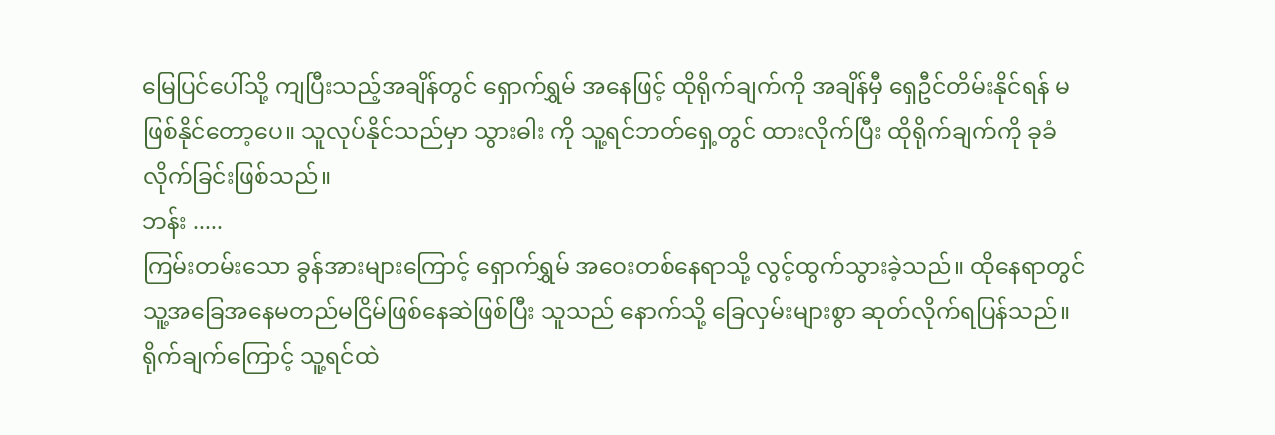မြေပြင်ပေါ်သို့ ကျပြီးသည့်အချိန်တွင် ရှောက်ရွှမ် အနေဖြင့် ထိုရိုက်ချက်ကို အချိန်မှီ ရှေဦင်တိမ်းနိုင်ရန် မဖြစ်နိုင်တော့ပေ။ သူလုပ်နိုင်သည်မှာ သွားဓါး ကို သူ့ရင်ဘတ်ရှေ့တွင် ထားလိုက်ပြီး ထိုရိုက်ချက်ကို ခုခံလိုက်ခြင်းဖြစ်သည်။
ဘန်း .....
ကြမ်းတမ်းသော ခွန်အားများကြောင့် ရှောက်ရွှမ် အဝေးတစ်နေရာသို့ လွင့်ထွက်သွားခဲ့သည်။ ထိုနေရာတွင် သူ့အခြေအနေမတည်မငြိမ်ဖြစ်နေဆဲဖြစ်ပြီး သူသည် နောက်သို့ ခြေလှမ်းများစွာ ဆုတ်လိုက်ရပြန်သည်။ ရိုက်ချက်ကြောင့် သူ့ရင်ထဲ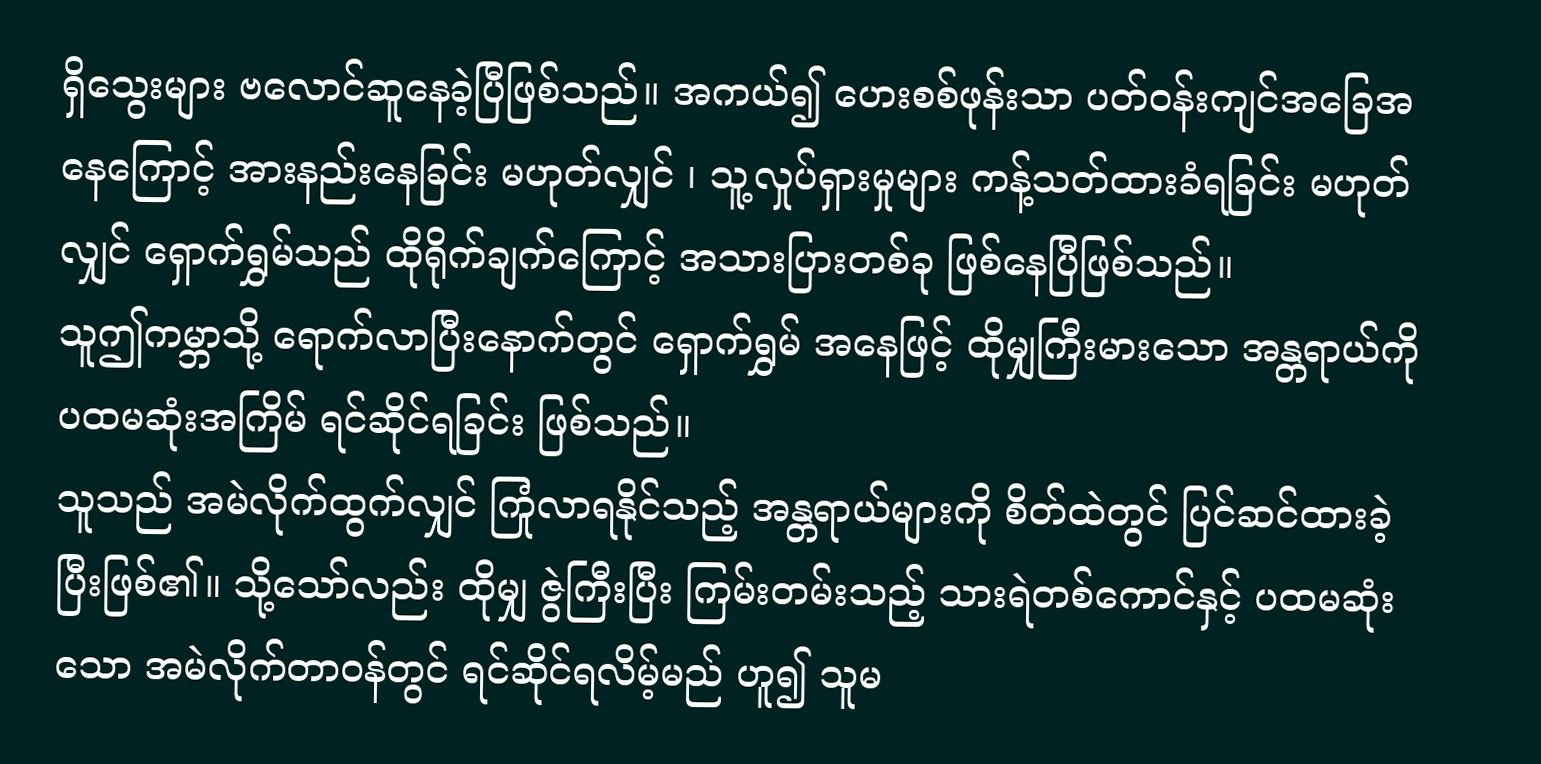ရှိသွေးများ ဗလောင်ဆူနေခဲ့ပြီဖြစ်သည်။ အကယ်၍ ဟေးစစ်ဖုန်းသာ ပတ်ဝန်းကျင်အခြေအနေကြောင့် အားနည်းနေခြင်း မဟုတ်လျှင် ၊ သူ့လှုပ်ရှားမှုများ ကန့်သတ်ထားခံရခြင်း မဟုတ်လျှင် ရှောက်ရွှမ်သည် ထိုရိုက်ချက်ကြောင့် အသားပြားတစ်ခု ဖြစ်နေပြီဖြစ်သည်။
သူဤကမ္ဘာသို့ ရောက်လာပြီးနောက်တွင် ရှောက်ရွှမ် အနေဖြင့် ထိုမျှကြီးမားသော အန္တရာယ်ကို ပထမဆုံးအကြိမ် ရင်ဆိုင်ရခြင်း ဖြစ်သည်။
သူသည် အမဲလိုက်ထွက်လျှင် ကြုံလာရနိုင်သည့် အန္တရာယ်များကို စိတ်ထဲတွင် ပြင်ဆင်ထားခဲ့ပြီးဖြစ်၏။ သို့သော်လည်း ထိုမျှ ဇွဲကြီးပြီး ကြမ်းတမ်းသည့် သားရဲတစ်ကောင်နှင့် ပထမဆုံးသော အမဲလိုက်တာဝန်တွင် ရင်ဆိုင်ရလိမ့်မည် ဟူ၍ သူမ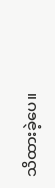သိထားခဲ့ပေ။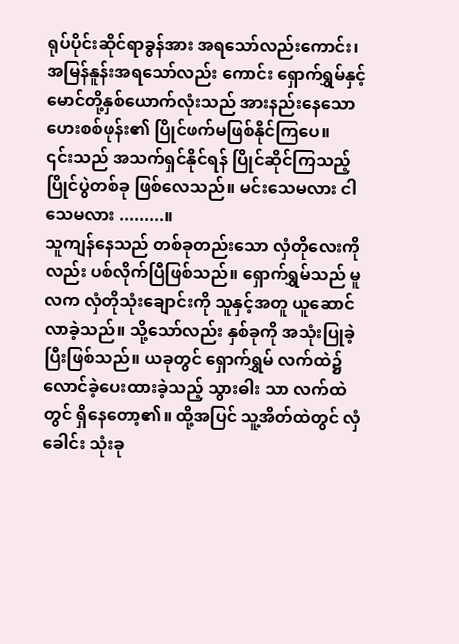ရုပ်ပိုင်းဆိုင်ရာခွန်အား အရသော်လည်းကောင်း၊ အမြန်နူန်းအရသော်လည်း ကောင်း ရှောက်ရွှမ်နှင့် မောင်တို့နှစ်ယောက်လုံးသည် အားနည်းနေသော ဟေးစစ်ဖုန်း၏ ပြိုင်ဖက်မဖြစ်နိုင်ကြပေ။
၎င်းသည် အသက်ရှင်နိုင်ရန် ပြိုင်ဆိုင်ကြသည့် ပြိုင်ပွဲတစ်ခု ဖြစ်လေသည်။ မင်းသေမလား ငါသေမလား .........။
သူကျန်နေသည် တစ်ခုတည်းသော လှံတိုလေးကိုလည်း ပစ်လိုက်ပြီဖြစ်သည်။ ရှောက်ရွှမ်သည် မူလက လှံတိုသုံးချောင်းကို သူနှင့်အတူ ယူဆောင်လာခဲ့သည်။ သို့သော်လည်း နှစ်ခုကို အသုံးပြုခဲ့ပြီးဖြစ်သည်။ ယခုတွင် ရှောက်ရွှမ် လက်ထဲ၌ လောင်ခဲ့ပေးထားခဲ့သည့် သွားဓါး သာ လက်ထဲတွင် ရှိနေတော့၏။ ထို့အပြင် သူ့အိတ်ထဲတွင် လှံခေါင်း သုံးခု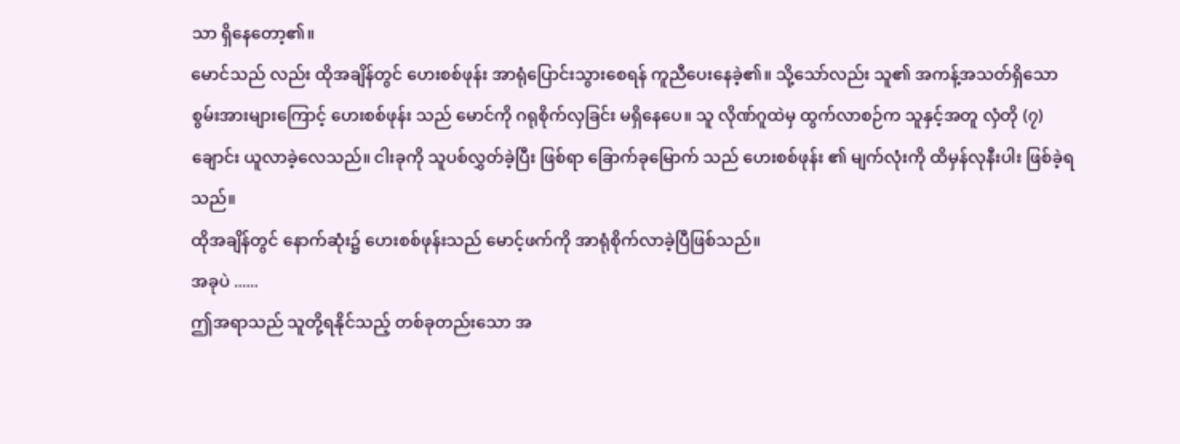သာ ရှိနေတော့၏။
မောင်သည် လည်း ထိုအချိန်တွင် ဟေးစစ်ဖုန်း အာရုံပြောင်းသွားစေရန် ကူညီပေးနေခဲ့၏။ သို့သော်လည်း သူ၏ အကန့်အသတ်ရှိသော စွမ်းအားများကြောင့် ဟေးစစ်ဖုန်း သည် မောင်ကို ဂရုစိုက်လှခြင်း မရှိနေပေ။ သူ လိုဏ်ဂူထဲမှ ထွက်လာစဉ်က သူနှင့်အတူ လှံတို (၇) ချောင်း ယူလာခဲ့လေသည်။ ငါးခုကို သူပစ်လွှတ်ခဲ့ပြီး ဖြစ်ရာ ခြောက်ခုမြောက် သည် ဟေးစစ်ဖုန်း ၏ မျက်လုံးကို ထိမှန်လုနီးပါး ဖြစ်ခဲ့ရသည်။
ထိုအချိန်တွင် နောက်ဆုံး၌ ဟေးစစ်ဖုန်းသည် မောင့်ဖက်ကို အာရုံစိုက်လာခဲ့ပြီဖြစ်သည်။
အခုပဲ ......
ဤအရာသည် သူတို့ရနိုင်သည့် တစ်ခုတည်းသော အ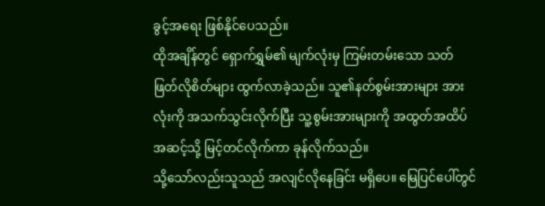ခွင့်အရေး ဖြစ်နိုင်ပေသည်။
ထိုအချိန်တွင် ရှောက်ရွှမ်၏ မျက်လုံးမှ ကြမ်းတမ်းသော သတ်ဖြတ်လိုစိတ်များ ထွက်လာခဲ့သည်။ သူ၏နတ်စွမ်းအားများ အားလုံးကို အသက်သွင်းလိုက်ပြီး သူ့စွမ်းအားများကို အထွတ်အထိပ်အဆင့်သို့ မြင့်တင်လိုက်ကာ ခုန်လိုက်သည်။
သို့သော်လည်းသူသည် အလျင်လိုနေခြင်း မရှိပေ။ မြေပြင်ပေါ်တွင်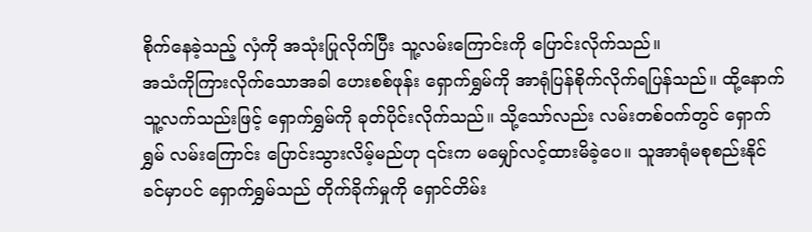စိုက်နေခဲ့သည့် လှံကို အသုံးပြုလိုက်ပြီး သူ့လမ်းကြောင်းကို ပြောင်းလိုက်သည်။
အသံကိုကြားလိုက်သောအခါ ဟေးစစ်ဖုန်း ရှောက်ရွှမ်ကို အာရုံပြန်စိုက်လိုက်ရပြန်သည်။ ထို့နောက် သူ့လက်သည်းဖြင့် ရှောက်ရွှမ်ကို ခုတ်ပိုင်းလိုက်သည်။ သို့သော်လည်း လမ်းတစ်ဝက်တွင် ရှောက်ရွှမ် လမ်းကြောင်း ပြောင်းသွားလိမ့်မည်ဟု ၎င်းက မမျှော်လင့်ထားမိခဲ့ပေ။ သူအာရုံမစုစည်းနိုင်ခင်မှာပင် ရှောက်ရွှမ်သည် တိုက်ခိုက်မှုကို ရှောင်တိမ်း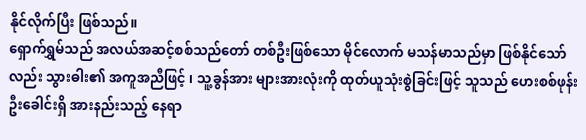နိုင်လိုက်ပြီး ဖြစ်သည်။
ရှောက်ရွှမ်သည် အလယ်အဆင့်စစ်သည်တော် တစ်ဦးဖြစ်သော မိုင်လောက် မသန်မာသည်မှာ ဖြစ်နိုင်သော်လည်း သွားဓါး၏ အကူအညီဖြင့် ၊ သူ့ခွန်အား များအားလုံးကို ထုတ်ယူသုံးစွဲခြင်းဖြင့် သူသည် ဟေးစစ်ဖုန်း ဦးခေါင်းရှိ အားနည်းသည့် နေရာ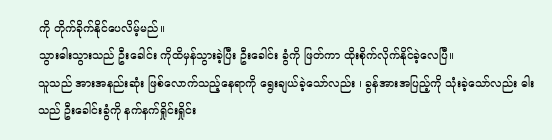ကို တိုက်ခိုက်နိုင်ပေလိမ့်မည်။
သွားဓါးသွားသည် ဦးခေါင်း ကိုထိမှန်သွားခဲ့ပြီး ဦးခေါင်း ခွံကို ဖြတ်ကာ ထိုးစိုက်လိုက်နိုင်ခဲ့လေပြီ။
သူသည် အားအနည်းဆုံး ဖြစ်လောက်သည့်နေရာကို ရွေးချယ်ခဲ့သော်လည်း ၊ ခွန်အားအပြည့်ကို သုံးခဲ့သော်လည်း ဓါးသည် ဦးခေါင်းခွံကို နက်နက်ရှိုင်းရှိုင်း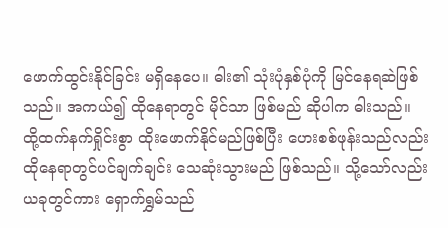ဖောက်ထွင်းနိုင်ခြင်း မရှိနေပေ။ ဓါး၏ သုံးပုံနှစ်ပုံကို မြင်နေရဆဲဖြစ်သည်။ အကယ်၍ ထိုနေရာတွင် မိုင်သာ ဖြစ်မည် ဆိုပါက ဓါးသည်။
ထို့ထက်နက်ရှိုင်းစွာ ထိုးဖောက်နိုင်မည်ဖြစ်ပြီး ဟေးစစ်ဖုန်းသည်လည်း ထိုနေရာတွင်ပင်ချက်ချင်း သေဆုံးသွားမည် ဖြစ်သည်။ သို့သော်လည်း ယခုတွင်ကား ရှောက်ရွှမ်သည်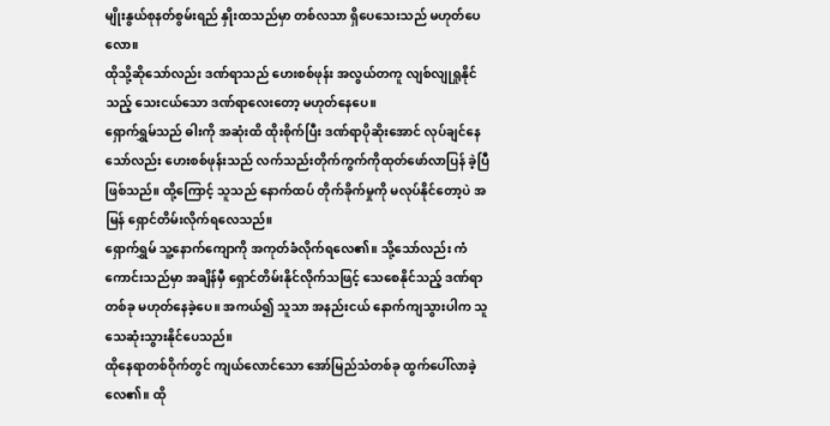မျိုးနွယ်စုနတ်စွမ်းရည် နှိုးထသည်မှာ တစ်လသာ ရှိပေသေးသည် မဟုတ်ပေလော။
ထိုသို့ဆိုသော်လည်း ဒဏ်ရာသည် ဟေးစစ်ဖုန်း အလွယ်တကူ လျစ်လျုရှုနိုင်သည့် သေးငယ်သော ဒဏ်ရာလေးတော့ မဟုတ်နေပေ။
ရှောက်ရွှမ်သည် ဓါးကို အဆုံးထိ ထိုးစိုက်ပြီး ဒဏ်ရာပိုဆိုးအောင် လုပ်ချင်နေသော်လည်း ဟေးစစ်ဖုန်းသည် လက်သည်းတိုက်ကွက်ကိုထုတ်ဖော်လာပြန် ခဲ့ပြီဖြစ်သည်။ ထို့ကြောင့် သူသည် နောက်ထပ် တိုက်ခိုက်မှုကို မလုပ်နိုင်တော့ပဲ အမြန် ရှောင်တိမ်းလိုက်ရလေသည်။
ရှောက်ရွှမ် သူ့နောက်ကျောကို အကုတ်ခံလိုက်ရလေ၏။ သို့သော်လည်း ကံကောင်းသည်မှာ အချိန်မှီ ရှောင်တိမ်းနိုင်လိုက်သဖြင့် သေစေနိုင်သည့် ဒဏ်ရာတစ်ခု မဟုတ်နေခဲ့ပေ။ အကယ်၍ သူသာ အနည်းငယ် နောက်ကျသွားပါက သူသေဆုံးသွားနိုင်ပေသည်။
ထိုနေရာတစ်ဝိုက်တွင် ကျယ်လောင်သော အော်မြည်သံတစ်ခု ထွက်ပေါ်လာခဲ့လေ၏။ ထို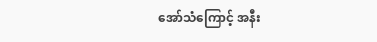အော်သံကြောင့် အနီး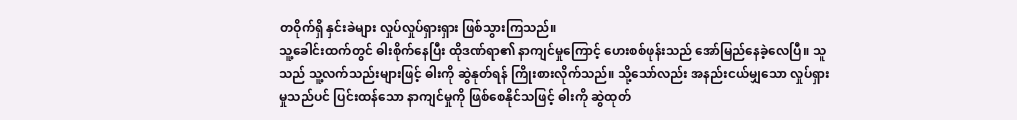တဝိုက်ရှိ နှင်းခဲများ လှုပ်လှုပ်ရှားရှား ဖြစ်သွားကြသည်။
သူ့ခေါင်းထက်တွင် ဓါးစိုက်နေပြီး ထိုဒဏ်ရာ၏ နာကျင်မှုကြောင့် ဟေးစစ်ဖုန်းသည် အော်မြည်နေခဲ့လေပြီ။ သူသည် သူ့လက်သည်းများဖြင့် ဓါးကို ဆွဲနုတ်ရန် ကြိုးစားလိုက်သည်။ သို့သော်လည်း အနည်းငယ်မျှသော လှုပ်ရှားမှုသည်ပင် ပြင်းထန်သော နာကျင်မှုကို ဖြစ်စေနိုင်သဖြင့် ဓါးကို ဆွဲထုတ်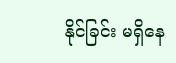နိုင်ခြင်း မရှိနေ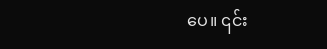ပေ။ ၎င်း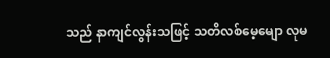သည် နာကျင်လွန်းသဖြင့် သတိလစ်မေ့မျော လုမ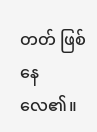တတ် ဖြစ်နေလေ၏။